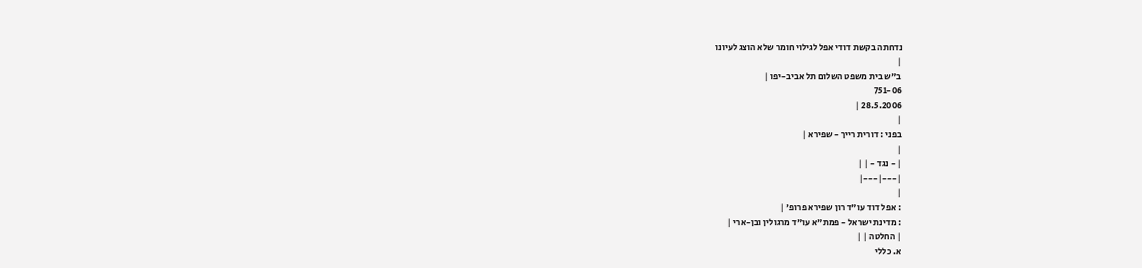נדחתה בקשת דודי אפל לגילוי חומר שלא הוצג לעיונו
|
ב"ש בית משפט השלום תל אביב-יפו |
751-06
28.5.2006 |
|
בפני : דורית רייך - שפירא |
|
| - נגד - | |
|---|---|
|
: אפל דוד עו"ד רון שפירא פרופ' |
: מדינת ישראל - פמת"א עו"ד מרגולין ובן-ארי |
| החלטה | |
א. כללי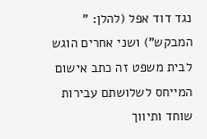נגד דוד אפל (להלן: " המבקש") ושני אחרים הוגש לבית משפט זה כתב אישום המייחס לשלושתם עבירות שוחד ותיווך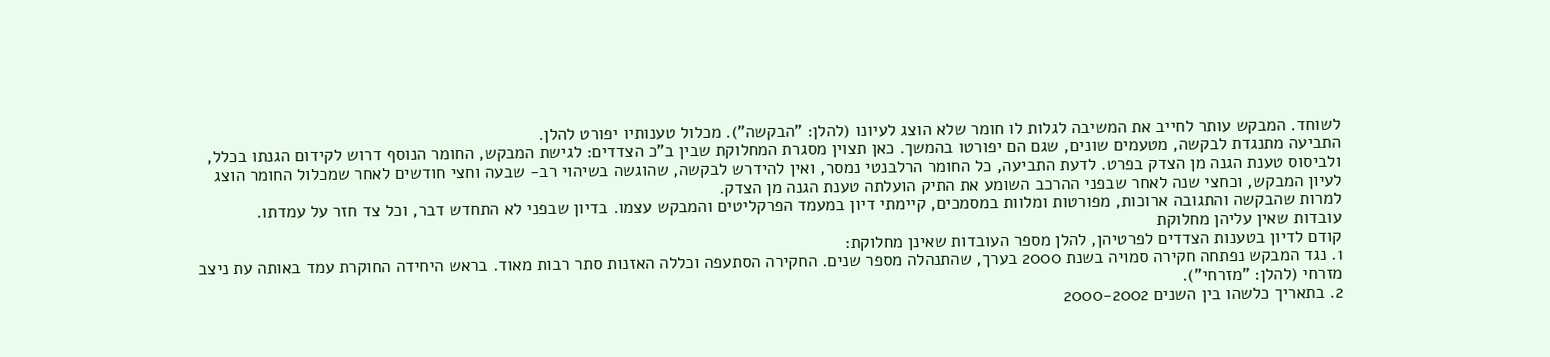לשוחד. המבקש עותר לחייב את המשיבה לגלות לו חומר שלא הוצג לעיונו (להלן: "הבקשה"). מכלול טענותיו יפורט להלן.
התביעה מתנגדת לבקשה, מטעמים שונים, שגם הם יפורטו בהמשך. כאן תצוין מסגרת המחלוקת שבין ב"כ הצדדים: לגישת המבקש, החומר הנוסף דרוש לקידום הגנתו בכלל, ולביסוס טענת הגנה מן הצדק בפרט. לדעת התביעה, כל החומר הרלבנטי נמסר, ואין להידרש לבקשה, שהוגשה בשיהוי רב- שבעה וחצי חודשים לאחר שמכלול החומר הוצג לעיון המבקש, וכחצי שנה לאחר שבפני ההרכב השומע את התיק הועלתה טענת הגנה מן הצדק.
למרות שהבקשה והתגובה ארוכות, מפורטות ומלוות במסמכים, קיימתי דיון במעמד הפרקליטים והמבקש עצמו. בדיון שבפני לא התחדש דבר, וכל צד חזר על עמדתו.
עובדות שאין עליהן מחלוקת
קודם לדיון בטענות הצדדים לפרטיהן, להלן מספר העובדות שאינן מחלוקת:
1. נגד המבקש נפתחה חקירה סמויה בשנת 2000 בערך, שהתנהלה מספר שנים. החקירה הסתעפה וכללה האזנות סתר רבות מאוד. בראש היחידה החוקרת עמד באותה עת ניצב מזרחי (להלן: "מזרחי").
2. בתאריך כלשהו בין השנים 2000-2002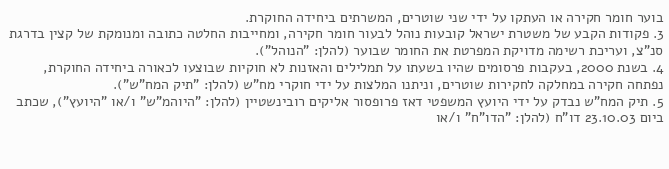בוער חומר חקירה או העתקו על ידי שני שוטרים, המשרתים ביחידה החוקרת.
3. פקודות הקבע של משטרת ישראל קובעות נוהל לבעור חומר חקירה, ומחייבות החלטה כתובה ומנומקת של קצין בדרגת סנ"צ, ועריכת רשימה מדויקת המפרטת את החומר שבוער (להלן: "הנוהל").
4. בשנת 2000, בעקבות פרסומים שהיו בשעתו על תמלילים והאזנות לא חוקיות שבוצעו לכאורה ביחידה החוקרת, נפתחה חקירה במחלקה לחקירות שוטרים, וניתנו המלצות על ידי חוקרי מח"ש (להלן: "תיק המח"ש").
5. תיק המח"ש נבדק על ידי היועץ המשפטי דאז פרופסור אליקים רובינשטיין (להלן: "היוהמ"ש" ו/או "היועץ"), שכתב ביום 23.10.03 דו"ח (להלן: "הדו"ח" ו/או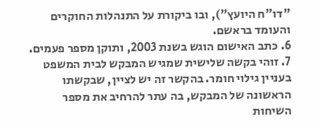"דו"ח היועץ"), ובו ביקורת על התנהלות החוקרים והעומד בראשם.
6. כתב האישום הוגש בשנת 2003, ותוקן מספר פעמים.
7. זוהי בקשה שלישית שמגיש המבקש לבית המשפט בעניין גילוי חומר. בהקשר זה יש לציין, שבקשתו הראשונה של המבקש, בה עתר להרחיב את מספר השיחות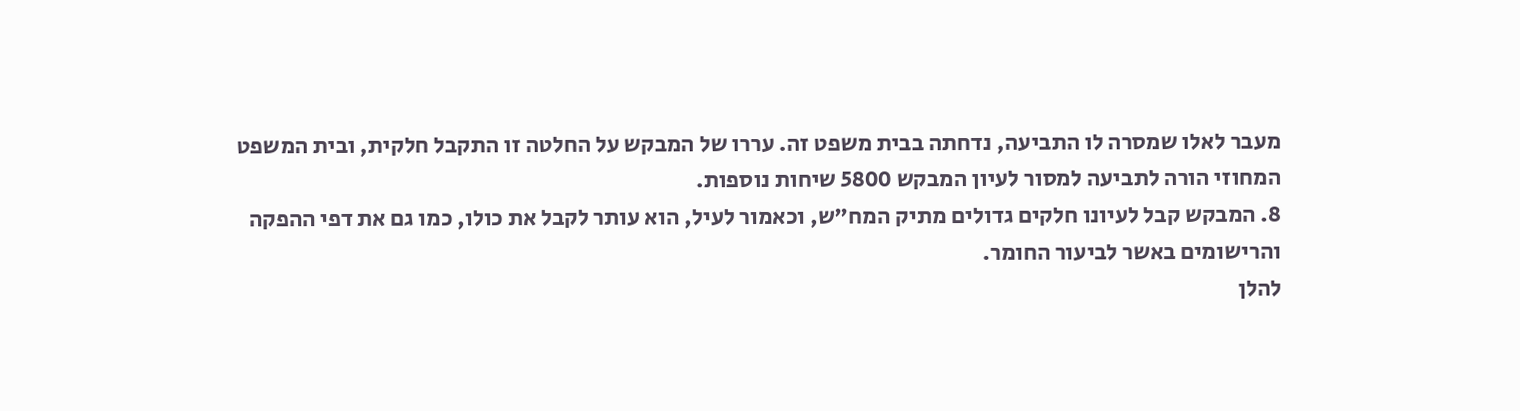מעבר לאלו שמסרה לו התביעה, נדחתה בבית משפט זה. עררו של המבקש על החלטה זו התקבל חלקית, ובית המשפט המחוזי הורה לתביעה למסור לעיון המבקש 5800 שיחות נוספות.
8. המבקש קבל לעיונו חלקים גדולים מתיק המח"ש, וכאמור לעיל, הוא עותר לקבל את כולו, כמו גם את דפי ההפקה והרישומים באשר לביעור החומר.
להלן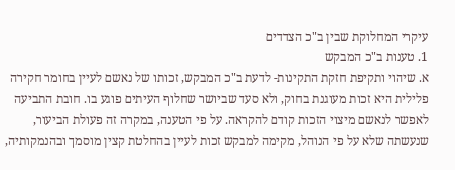עיקרי המחלוקת שבין ב"כ הצדדים
1. טענות ב"כ המבקש
א. שיהוי ותקיפת חזקת התקינות- לדעת ב"כ המבקש, זכותו של נאשם לעיין בחומר חקירה פלילית היא זכות מעוגנת בחוק, ולא סעד שביושר שחלוף העיתים פוגע בו. חובת התביעה לאפשר לנאשם מיצוי הזכות קודם להקראה. על פי הטענה, במקרה זה פעולת הביעור, שנעשתה שלא על פי הנוהל, מקימה למבקש זכות לעיין בהחלטת קצין מוסמך ובהנמקותיה,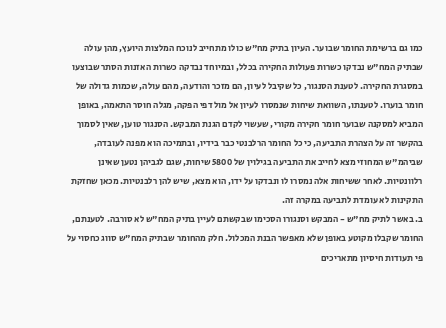כמו גם ברשימת החומר שבוער. העיון בתיק מח"ש כולו מתחייב לנוכח המלצות היועץ, מהן עולה שבתיק המח"ש נבדקו כשרות פעולות החקירה בכלל, ובמיוחד נבדקה כשרות האזנות הסתר שבוצעו במסגרת החקירה. לטענת הסנגור, כל שקיבל לעיון, הם מזכר והודעה, מהם עולה, שכמות גדולה של חומר בוערו. לטענתו, השוואת שיחות שנמסרו לעיון אל מול דפי הפקה, מגלה חוסר התאמה, באופן המביא למסקנה שבוער חומר חקירה מקורי, שעשוי לקדם הגנת המבקש. הסנגור טוען, שאין לסמוך בהקשר זה על הצהרת התביעה, כי כל החומר הרלבנטי כבר בידיו, ובתמיכה הוא מפנה לעובדה, שביהמ"ש המחוזי מצא לחייב את התביעה בגילוין של 5800 שיחות, שגם לגביהן נטען שאינן רלוונטיות. לאחר ששיחות אלה נמסרו לו ונבדקו על ידו, הוא מצא, שיש להן רלבנטיות. מכאן שחזקת התקינות לא עומדת לתביעה במקרה זה.
ב. באשר לתיק מח"ש - המבקש וסנגורו הסכימו שבקשתם לעיין בתיק המח"ש לא סורבה. לטענתם, החומר שקבלו מקוטע באופן שלא מאפשר הבנת המכלול. חלק מהחומר שבתיק המח"ש סווג כחסוי על פי תעודות חיסיון מתאריכים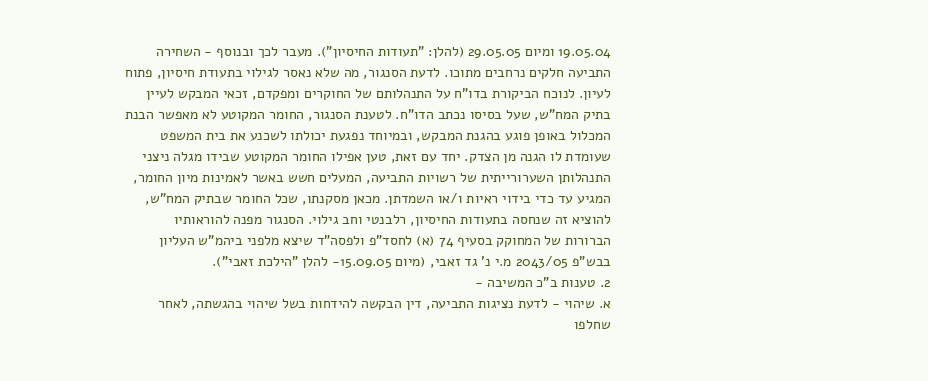19.05.04 ומיום 29.05.05 (להלן: "תעודות החיסיון"). מעבר לכך ובנוסף - השחירה התביעה חלקים נרחבים מתוכו. לדעת הסנגור, מה שלא נאסר לגילוי בתעודת חיסיון, פתוח לעיון. לנוכח הביקורת בדו"ח על התנהלותם של החוקרים ומפקדם, זכאי המבקש לעיין בתיק המח"ש, שעל בסיסו נכתב הדו"ח. לטענת הסנגור, החומר המקוטע לא מאפשר הבנת המכלול באופן פוגע בהגנת המבקש, ובמיוחד נפגעת יכולתו לשכנע את בית המשפט שעומדת לו הגנה מן הצדק. יחד עם זאת, טען אפילו החומר המקוטע שבידו מגלה ניצני התנהלותן השערורייתית של רשויות התביעה, המעלים חשש באשר לאמינות מיון החומר, המגיע עד כדי בידוי ראיות ו/או השמדתן. מכאן מסקנתו, שכל החומר שבתיק המח"ש, להוציא זה שנחסה בתעודות החיסיון, רלבנטי וחב גילוי. הסנגור מפנה להוראותיו הברורות של המחוקק בסעיף 74 (א) לחסד"פ ולפסה"ד שיצא מלפני ביהמ"ש העליון בבש"פ 2043/05 מ.י נ' גד זאבי, (מיום 15.09.05- להלן "הילכת זאבי").
2. טענות ב"כ המשיבה -
א. שיהוי - לדעת נציגות התביעה, דין הבקשה להידחות בשל שיהוי בהגשתה, לאחר שחלפו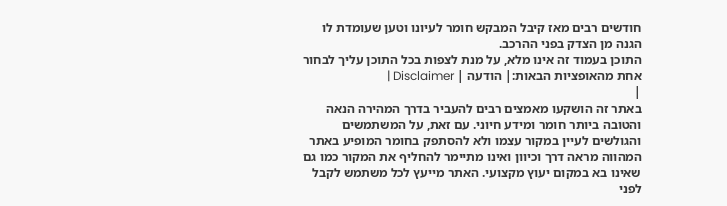חודשים רבים מאז קיבל המבקש חומר לעיונו וטען שעומדת לו הגנה מן הצדק בפני ההרכב.
התוכן בעמוד זה אינו מלא, על מנת לצפות בכל התוכן עליך לבחור אחת מהאופציות הבאות:| הודעה | Disclaimer |
|
באתר זה הושקעו מאמצים רבים להעביר בדרך המהירה הנאה והטובה ביותר חומר ומידע חיוני. עם זאת, על המשתמשים והגולשים לעיין במקור עצמו ולא להסתפק בחומר המופיע באתר המהווה מראה דרך וכיוון ואינו מתיימר להחליף את המקור כמו גם שאינו בא במקום יעוץ מקצועי. האתר מייעץ לכל משתמש לקבל לפני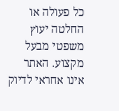כל פעולה או החלטה יעוץ משפטי מבעל מקצוע. האתר אינו אחראי לדיוק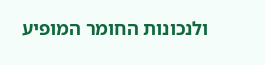ולנכונות החומר המופיע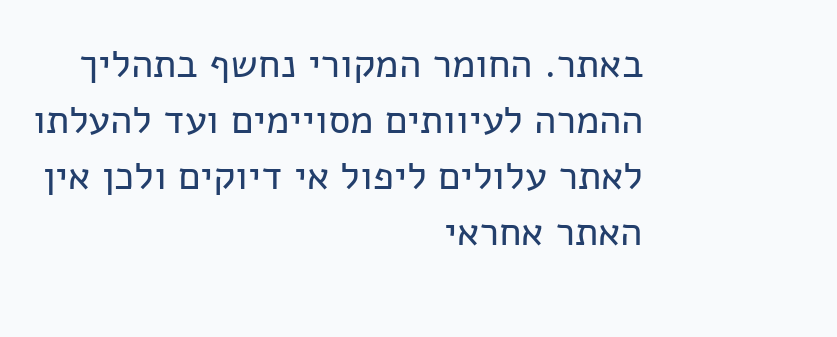באתר. החומר המקורי נחשף בתהליך ההמרה לעיוותים מסויימים ועד להעלתו לאתר עלולים ליפול אי דיוקים ולכן אין האתר אחראי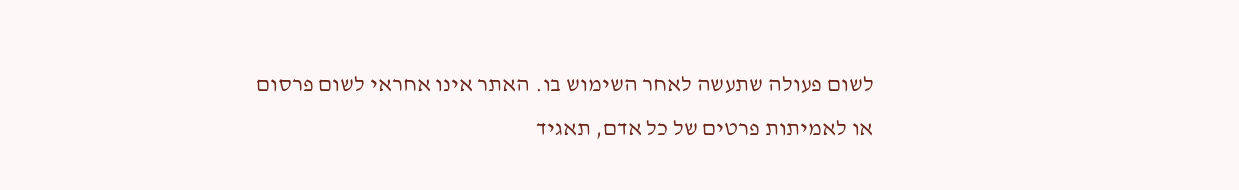לשום פעולה שתעשה לאחר השימוש בו. האתר אינו אחראי לשום פרסום או לאמיתות פרטים של כל אדם, תאגיד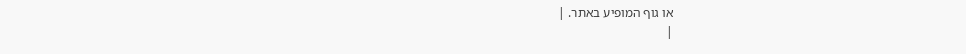או גוף המופיע באתר. |
|